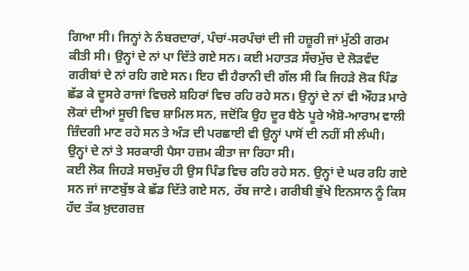ਗਿਆ ਸੀ। ਜਿਨ੍ਹਾਂ ਨੇ ਨੰਬਰਦਾਰਾਂ, ਪੰਚਾਂ-ਸਰਪੰਚਾਂ ਦੀ ਜੀ ਹਜ਼ੂਰੀ ਜਾਂ ਮੁੱਠੀ ਗਰਮ ਕੀਤੀ ਸੀ। ਉਨ੍ਹਾਂ ਦੇ ਨਾਂ ਪਾ ਦਿੱਤੇ ਗਏ ਸਨ। ਕਈ ਮਹਾਤੜ ਸੱਚਮੁੱਚ ਦੇ ਲੋੜਵੰਦ ਗਰੀਬਾਂ ਦੇ ਨਾਂ ਰਹਿ ਗਏ ਸਨ। ਇਹ ਵੀ ਹੈਰਾਨੀ ਦੀ ਗੱਲ ਸੀ ਕਿ ਜਿਹੜੇ ਲੋਕ ਪਿੰਡ ਛੱਡ ਕੇ ਦੂਸਰੇ ਰਾਜਾਂ ਵਿਚਲੇ ਸ਼ਹਿਰਾਂ ਵਿਚ ਰਹਿ ਰਹੇ ਸਨ। ਉਨ੍ਹਾਂ ਦੇ ਨਾਂ ਵੀ ਔਹੜ ਮਾਰੇ ਲੋਕਾਂ ਦੀਆਂ ਸੂਚੀ ਵਿਚ ਸ਼ਾਮਿਲ ਸਨ, ਜਦੋਂਕਿ ਉਹ ਦੂਰ ਬੈਠੇ ਪੂਰੇ ਐਸ਼ੋ-ਆਰਾਮ ਵਾਲੀ ਜ਼ਿੰਦਗੀ ਮਾਣ ਰਹੇ ਸਨ ਤੇ ਅੰੜ ਦੀ ਪਰਛਾਈ ਵੀ ਉਨ੍ਹਾਂ ਪਾਸੋਂ ਦੀ ਨਹੀਂ ਸੀ ਲੰਘੀ। ਉਨ੍ਹਾਂ ਦੇ ਨਾਂ ਤੇ ਸਰਕਾਰੀ ਪੈਸਾ ਹਜ਼ਮ ਕੀਤਾ ਜਾ ਰਿਹਾ ਸੀ।
ਕਈ ਲੋਕ ਜਿਹੜੇ ਸਚਮੁੱਚ ਹੀ ਉਸ ਪਿੰਡ ਵਿਚ ਰਹਿ ਰਹੇ ਸਨ. ਉਨ੍ਹਾਂ ਦੇ ਘਰ ਰਹਿ ਗਏ ਸਨ ਜਾਂ ਜਾਣਬੁੱਝ ਕੇ ਛੱਡ ਦਿੱਤੇ ਗਏ ਸਨ, ਰੱਬ ਜਾਣੇ। ਗਰੀਬੀ ਭੁੱਖੇ ਇਨਸਾਨ ਨੂੰ ਕਿਸ ਹੱਦ ਤੱਕ ਖ਼ੁਦਗਰਜ਼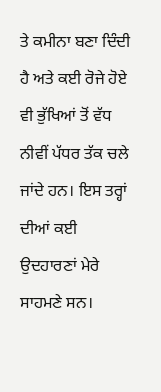ਤੇ ਕਮੀਨਾ ਬਣਾ ਦਿੰਦੀ ਹੈ ਅਤੇ ਕਈ ਰੋਜੇ ਹੋਏ ਵੀ ਭੁੱਖਿਆਂ ਤੋਂ ਵੱਧ ਨੀਵੀਂ ਪੱਧਰ ਤੱਕ ਚਲੇ ਜਾਂਦੇ ਹਨ। ਇਸ ਤਰ੍ਹਾਂ ਦੀਆਂ ਕਈ ਉਦਹਾਰਣਾਂ ਮੇਰੇ ਸਾਹਮਣੇ ਸਨ।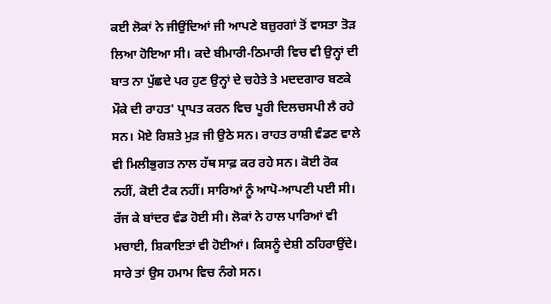ਕਈ ਲੋਕਾਂ ਨੇ ਜੀਉਂਦਿਆਂ ਜੀ ਆਪਣੇ ਬਜ਼ੁਰਗਾਂ ਤੋਂ ਵਾਸਤਾ ਤੋੜ ਲਿਆ ਹੋਇਆ ਸੀ। ਕਦੇ ਬੀਮਾਰੀ-ਠਿਮਾਰੀ ਵਿਚ ਵੀ ਉਨ੍ਹਾਂ ਦੀ ਬਾਤ ਨਾ ਪੁੱਛਦੇ ਪਰ ਹੁਣ ਉਨ੍ਹਾਂ ਦੇ ਚਹੇਤੇ ਤੇ ਮਦਦਗਾਰ ਬਣਕੇ ਮੌਕੇ ਦੀ ਰਾਹਤ' ਪ੍ਰਾਪਤ ਕਰਨ ਵਿਚ ਪੂਰੀ ਦਿਲਚਸਪੀ ਲੈ ਰਹੇ ਸਨ। ਮੋਏ ਰਿਸ਼ਤੇ ਮੁੜ ਜੀ ਉਠੇ ਸਨ। ਰਾਹਤ ਰਾਸ਼ੀ ਵੰਡਣ ਵਾਲੇ ਵੀ ਮਿਲੀਭੁਗਤ ਨਾਲ ਹੱਥ ਸਾਫ਼ ਕਰ ਰਹੇ ਸਨ। ਕੋਈ ਰੋਕ ਨਹੀਂ, ਕੋਈ ਟੈਕ ਨਹੀਂ। ਸਾਰਿਆਂ ਨੂੰ ਆਪੋ-ਆਪਣੀ ਪਈ ਸੀ। ਰੱਜ ਕੇ ਬਾਂਦਰ ਵੰਡ ਹੋਈ ਸੀ। ਲੋਕਾਂ ਨੇ ਹਾਲ ਪਾਰਿਆਂ ਵੀ ਮਚਾਈ, ਸ਼ਿਕਾਇਤਾਂ ਵੀ ਹੋਈਆਂ। ਕਿਸਨੂੰ ਦੇਸ਼ੀ ਠਹਿਰਾਉਂਦੇ। ਸਾਰੇ ਤਾਂ ਉਸ ਹਮਾਮ ਵਿਚ ਨੰਗੇ ਸਨ।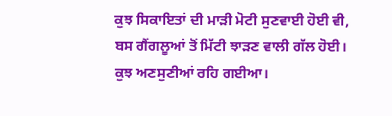ਕੁਝ ਸਿਕਾਇਤਾਂ ਦੀ ਮਾੜੀ ਮੋਟੀ ਸੁਣਵਾਈ ਹੋਈ ਵੀ, ਬਸ ਗੈਂਗਲੂਆਂ ਤੋਂ ਮਿੱਟੀ ਝਾੜਣ ਵਾਲੀ ਗੱਲ ਹੋਈ। ਕੁਝ ਅਣਸੁਣੀਆਂ ਰਹਿ ਗਈਆ।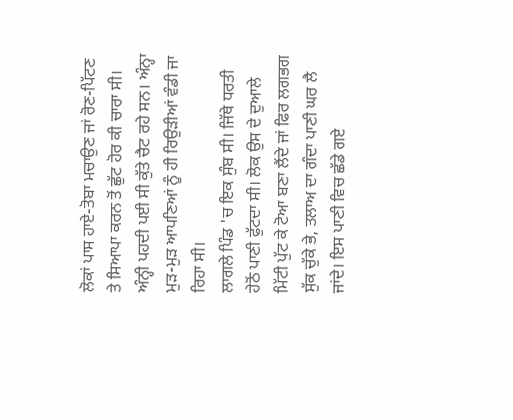ਲੋਕਾਂ ਪਾਸ ਹਾਏ-ਤੋਬਾ ਮਚਾਉਣ ਜਾਂ ਰੋਣ-ਪਿੱਟਣ ਤੇ ਸਿਆਪਾ ਕਰਨ ਤੋਂ ਛੁੱਟ ਹੋਰ ਕੀ ਚਾਰਾ ਸੀ। ਅੰਨ੍ਹੀ ਪਹਦੀ ਪਈ ਸੀ ਕੁੱਤੇ ਚੈਟ ਰਹੇ ਸਨ। ਅੰਨ੍ਹਾ ਮੁੜ-ਮੁੜ ਆਪਣਿਆਂ ਨੂੰ ਹੀ ਰਿਉੜੀਆਂ ਵੰਡੀ ਜਾ ਰਿਹਾ ਸੀ।
ਲਾਗਲੇ ਪਿੰਡ 'ਚ ਇਕ ਸੁੰਬ ਸੀ। ਜਿੱਥੇ ਧਰਤੀ ਹੇਠੋਂ ਪਾਣੀ ਫੁੱਟਦਾ ਸੀ। ਲੋਕ ਉਸ ਦੇ ਦੁਆਲੇ ਮਿੱਟੀ ਪੁੱਟ ਕੇ ਟੋਆ ਬਣਾ ਲੈਂਦੇ ਜਾਂ ਫਿਰ ਲਗਭਗ ਸੁੱਕ ਚੁੱਕੇ ਭੇ, ਤਲਾਅ ਦਾ ਗੰਦਾ ਪਾਣੀ ਘਰ ਲੈ ਜਾਂਦੇ। ਇਸ ਪਾਣੀ ਵਿਚ ਛੱਡੇ ਗਏ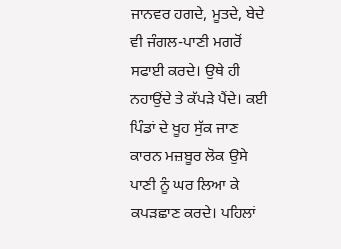ਜਾਨਵਰ ਹਗਦੇ, ਮੂਤਦੇ, ਬੇਦੇ ਵੀ ਜੰਗਲ-ਪਾਣੀ ਮਗਰੋਂ ਸਫਾਈ ਕਰਦੇ। ਉਥੇ ਹੀ ਨਹਾਉਂਦੇ ਤੇ ਕੱਪੜੇ ਪੈਂਦੇ। ਕਈ ਪਿੰਡਾਂ ਦੇ ਖੂਹ ਸੁੱਕ ਜਾਣ ਕਾਰਨ ਮਜ਼ਬੂਰ ਲੋਕ ਉਸੇ ਪਾਣੀ ਨੂੰ ਘਰ ਲਿਆ ਕੇ ਕਪੜਛਾਣ ਕਰਦੇ। ਪਹਿਲਾਂ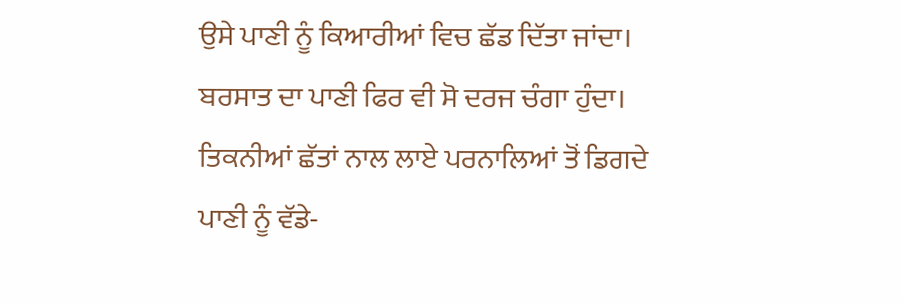ਉਸੇ ਪਾਣੀ ਨੂੰ ਕਿਆਰੀਆਂ ਵਿਚ ਛੱਡ ਦਿੱਤਾ ਜਾਂਦਾ। ਬਰਸਾਤ ਦਾ ਪਾਣੀ ਫਿਰ ਵੀ ਸੋ ਦਰਜ ਚੰਗਾ ਹੁੰਦਾ। ਤਿਕਨੀਆਂ ਛੱਤਾਂ ਨਾਲ ਲਾਏ ਪਰਨਾਲਿਆਂ ਤੋਂ ਡਿਗਦੇ ਪਾਣੀ ਨੂੰ ਵੱਡੇ-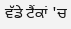ਵੱਡੇ ਟੈਂਕਾਂ 'ਚ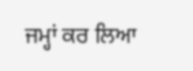ਜਮ੍ਹਾਂ ਕਰ ਲਿਆ